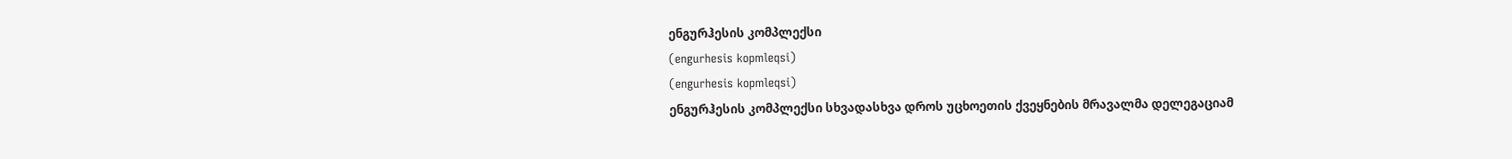ენგურჰესის კომპლექსი
(engurhesis kopmleqsi)
(engurhesis kopmleqsi)
ენგურჰესის კომპლექსი სხვადასხვა დროს უცხოეთის ქვეყნების მრავალმა დელეგაციამ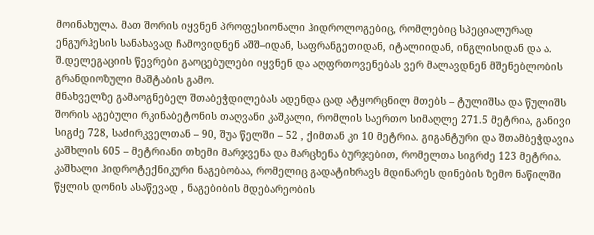მოინახულა. მათ შორის იყვნენ პროფესიონალი ჰიდროლოგებიც, რომლებიც სპეციალურად ენგურჰესის სანახავად ჩამოვიდნენ აშშ–იდან, საფრანგეთიდან, იტალიიდან, ინგლისიდან და ა. შ.დელეგაციის წევრები გაოცებულები იყვნენ და აღფრთოვენებას ვერ მალავდნენ მშენებლობის გრანდიოზული მაშტაბის გამო.
მნახველზე გამაოგნებელ შთაბეჭდილებას ადენდა ცად ატყორცნილ მთებს – ტულიშსა და წულიშს შორის აგებული რკინაბეტონის თაღვანი კაშკალი, რომლის საერთო სიმაღლე 271.5 მეტრია, განივი სიგძე 728, საძირკველთან – 90, შუა წელში – 52 , ქიმთან კი 10 მეტრია. გიგანტური და შთამბეჭდავია კაშხლის 605 – მეტრიანი თხემი მარჯვენა და მარცხენა ბურჯებით, რომელთა სიგრძე 123 მეტრია.
კაშხალი ჰიდროტექნიკური ნაგებობაა, რომელიც გადატიხრავს მდინარეს დინების ზემო ნაწილში წყლის დონის ასაწევად , ნაგებიბის მდებარეობის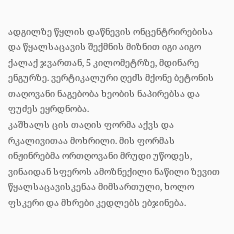ადგილზე წყლის დაწნევის ონცენტრირებისა და წყალსაცავის შექმნის მიზნით იგი აიგო ქალაქ ჯვართან, 5 კილომეტრზე, მდინარე ენგურზე. ვერტიკალური ღეძს მქონე ბეტონის თაღოვანი ნაგებობა ხეობის ნაპირებსა და ფუძეს ეყრდნობა.
კაშხალს ცის თაღის ფორმა აქვს და რკალივითაა მოხრილი. მის ფორმას ინჟინრებმა ორთღოვანი მრუდი უწოდეს, ვინაიდან სფეროს ამოზნექილი ნაწილი ზევით წყალსაცავისკენაა მიმსართული, ხოლო ფსკერი და მხრები კედლებს ებჯინება.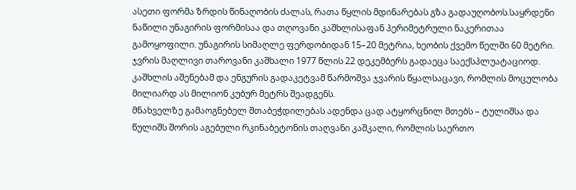ასეთი ფორმა ზრდის წინაღობის ძალას, რათა წყლის მდინარებას გზა გადაუღობოს.საყრდენი ნაწილი უნაგირის ფორმისაა და თღოვანი კაშხლისაფან პერიმეტრული ნაკერითაა გამოყოფილი. უნაგირის სიმაღლე ფერდობიდან 15–20 მეტრია, ხეობის ქვემო წელში 60 მეტრი.
ჯვრის მაღლივი თაროვანი კაშხალი 1977 წლის 22 დეკემბერს გადაეცა საექსპლუატაციოდ. კაშხლის აშენებამ და ენგურის გადაკეტვამ წარმოშვა ჯვარის წყალსაცავი, რომლის მოცულობა მილიარდ ას მილიონ კუბურ მეტრს შეადგენს.
მნახველზე გამაოგნებელ შთაბეჭდილებას ადენდა ცად ატყორცნილ მთებს – ტულიშსა და წულიშს შორის აგებული რკინაბეტონის თაღვანი კაშკალი, რომლის საერთო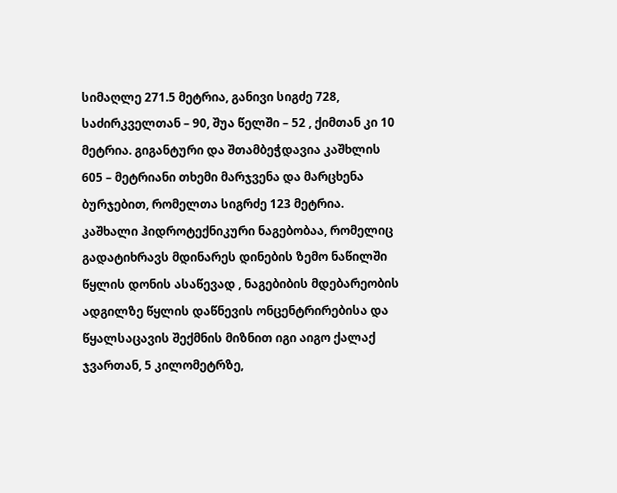სიმაღლე 271.5 მეტრია, განივი სიგძე 728, საძირკველთან – 90, შუა წელში – 52 , ქიმთან კი 10 მეტრია. გიგანტური და შთამბეჭდავია კაშხლის 605 – მეტრიანი თხემი მარჯვენა და მარცხენა ბურჯებით, რომელთა სიგრძე 123 მეტრია.
კაშხალი ჰიდროტექნიკური ნაგებობაა, რომელიც გადატიხრავს მდინარეს დინების ზემო ნაწილში წყლის დონის ასაწევად , ნაგებიბის მდებარეობის ადგილზე წყლის დაწნევის ონცენტრირებისა და წყალსაცავის შექმნის მიზნით იგი აიგო ქალაქ ჯვართან, 5 კილომეტრზე,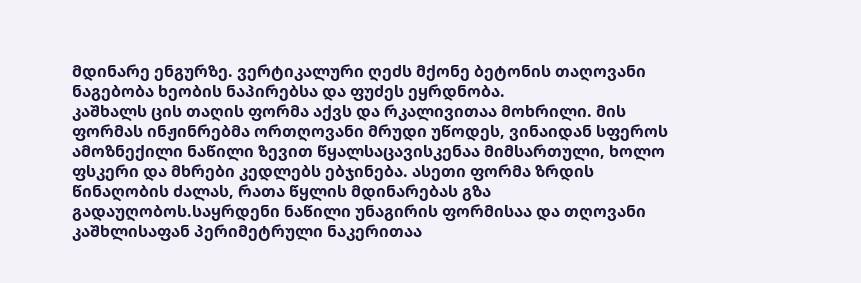მდინარე ენგურზე. ვერტიკალური ღეძს მქონე ბეტონის თაღოვანი ნაგებობა ხეობის ნაპირებსა და ფუძეს ეყრდნობა.
კაშხალს ცის თაღის ფორმა აქვს და რკალივითაა მოხრილი. მის ფორმას ინჟინრებმა ორთღოვანი მრუდი უწოდეს, ვინაიდან სფეროს ამოზნექილი ნაწილი ზევით წყალსაცავისკენაა მიმსართული, ხოლო ფსკერი და მხრები კედლებს ებჯინება. ასეთი ფორმა ზრდის წინაღობის ძალას, რათა წყლის მდინარებას გზა გადაუღობოს.საყრდენი ნაწილი უნაგირის ფორმისაა და თღოვანი კაშხლისაფან პერიმეტრული ნაკერითაა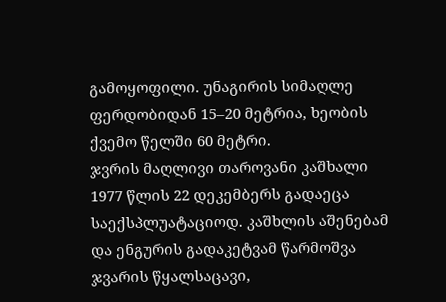გამოყოფილი. უნაგირის სიმაღლე ფერდობიდან 15–20 მეტრია, ხეობის ქვემო წელში 60 მეტრი.
ჯვრის მაღლივი თაროვანი კაშხალი 1977 წლის 22 დეკემბერს გადაეცა საექსპლუატაციოდ. კაშხლის აშენებამ და ენგურის გადაკეტვამ წარმოშვა ჯვარის წყალსაცავი,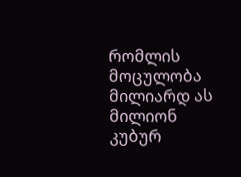რომლის მოცულობა მილიარდ ას მილიონ კუბურ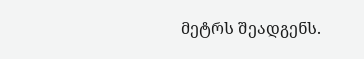მეტრს შეადგენს.